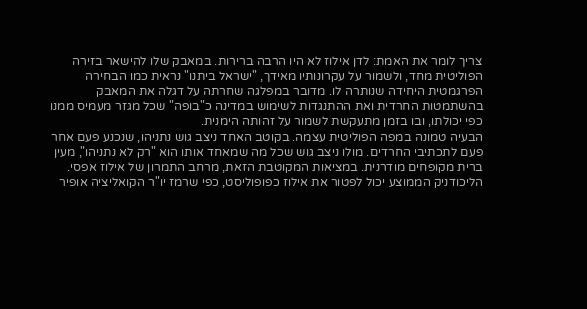צריך לומר את האמת: לדן אילוז לא היו הרבה ברירות. במאבק שלו להישאר בזירה הפוליטית מחד, ולשמור על עקרונותיו מאידך, "ישראל ביתנו" נראית כמו הבחירה הפרגמטית היחידה שנותרה לו. מדובר במפלגה שחרתה על דגלה את המאבק בהשתמטות החרדית ואת ההתנגדות לשימוש במדינה כ"בופה" שכל מגזר מעמיס ממנו כפי יכולתו, ובו בזמן מתעקשת לשמור על זהותה הימנית.
הבעיה טמונה במפה הפוליטית עצמה. בקוטב האחד ניצב גוש נתניהו, שנכנע פעם אחר פעם לתכתיבי החרדים. מולו ניצב גוש שכל מה שמאחד אותו הוא "רק לא נתניהו", מעין ברית מקופחים מודרנית. במציאות המקוטבת הזאת, מרחב התמרון של אילוז אפסי.
הליכודניק הממוצע יכול לפטור את אילוז כפופוליסט, כפי שרמז יו"ר הקואליציה אופיר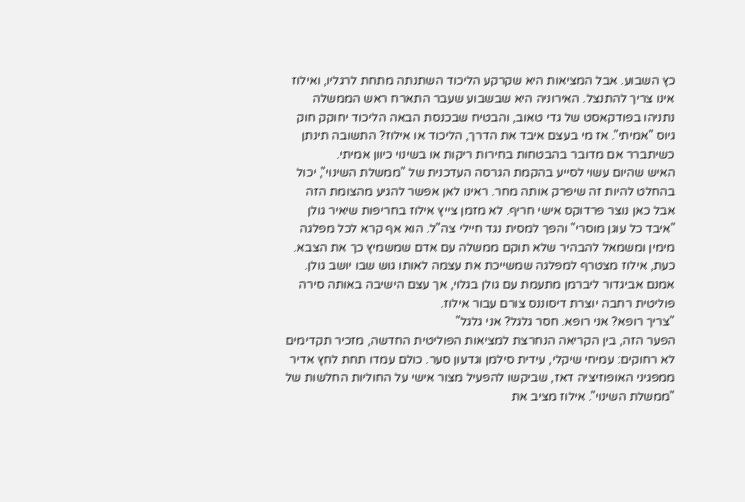כץ השבוע. אבל המציאות היא שקרקע הליכוד השתנתה מתחת לרגליו, ואילוז אינו צריך להתנצל. האירוניה היא שבשבוע שעבר התארח ראש הממשלה נתניהו בפודקאסט של גדי טאוב, והבטיח שבכנסת הבאה הליכוד יחוקק חוק גיוס "אמיתי". אז מי בעצם איבד את הדרך, הליכוד או אילוז? התשובה תינתן כשיתברר אם מדובר בהבטחות בחירות ריקות או בשינוי כיוון אמיתי.
האיש שהיום עשוי לסייע בהקמת הגרסה העדכנית של "ממשלת השינוי", יכול בהחלט להיות זה שיפרק אותה מחר. ראינו לאן אפשר להגיע מהצומת הזה
אבל כאן נוצר פרדוקס אישי חריף. לא מזמן צייץ אילוז בחריפות שיאיר גולן "איבד כל עוגן מוסרי" והפך למסית נגד חיילי צה"ל. הוא אף קרא לכל מפלגה מימין ומשמאל להבהיר שלא תוקם ממשלה עם אדם שמשמיץ כך את הצבא. כעת, אילוז מצטרף למפלגה שמשייכת את עצמה לאותו גוש שבו יושב גולן. אמנם אביגדור ליברמן מתעמת עם גולן בגלוי, אך עצם הישיבה באותה סירה פוליטית רחבה יוצרת דיסוננס צורם עבור אילוז.
"צריך רופא? אני רופא. חסר גלגל? אני גלגל"
הפער הזה, בין הקריאה הנחרצת למציאות הפוליטית החדשה, מזכיר תקדימים לא רחוקים: עמיחי שיקלי, עידית סילמן וגדעון סער. כולם עמדו תחת לחץ אדיר ממפגיני האופוזיציה דאז, שביקשו להפעיל מצור אישי על החוליות החלשות של "ממשלת השינוי". אילוז מציב את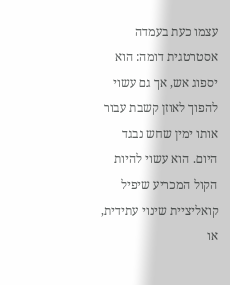עצמו כעת בעמדה אסטרטגית דומה: הוא יספוג אש, אך גם עשוי להפוך לאוזן קשבת עבור אותו ימין שחש נבגד היום. הוא עשוי להיות הקול המכריע שיפיל קואליציית שינוי עתידית, או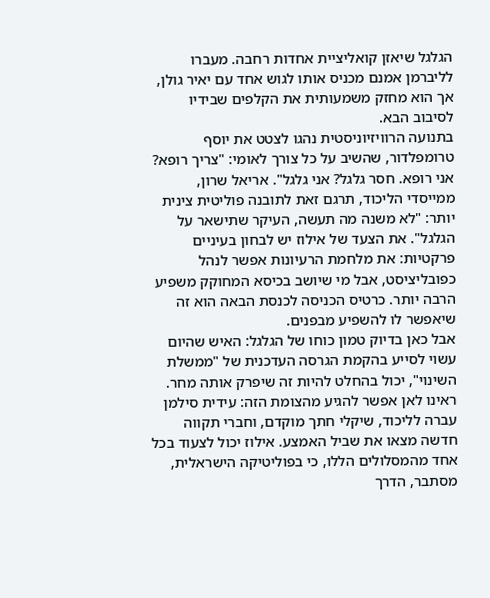הגלגל שיאזן קואליציית אחדות רחבה. מעברו לליברמן אמנם מכניס אותו לגוש אחד עם יאיר גולן, אך הוא מחזק משמעותית את הקלפים שבידיו לסיבוב הבא.
בתנועה הרוויזיוניסטית נהגו לצטט את יוסף טרומפלדור, שהשיב על כל צורך לאומי: "צריך רופא? אני רופא. חסר גלגל? אני גלגל". אריאל שרון, ממייסדי הליכוד, תרגם זאת לתובנה פוליטית צינית יותר: "לא משנה מה תעשה, העיקר שתישאר על הגלגל". את הצעד של אילוז יש לבחון בעיניים פרקטיות: את מלחמת הרעיונות אפשר לנהל כפובליציסט, אבל מי שיושב בכיסא המחוקק משפיע הרבה יותר. כרטיס הכניסה לכנסת הבאה הוא זה שיאפשר לו להשפיע מבפנים.
אבל כאן בדיוק טמון כוחו של הגלגל: האיש שהיום עשוי לסייע בהקמת הגרסה העדכנית של "ממשלת השינוי", יכול בהחלט להיות זה שיפרק אותה מחר. ראינו לאן אפשר להגיע מהצומת הזה: עידית סילמן עברה לליכוד, שיקלי חתך מוקדם, וחברי תקווה חדשה מצאו את שביל האמצע. אילוז יכול לצעוד בכל אחד מהמסלולים הללו, כי בפוליטיקה הישראלית, מסתבר, הדרך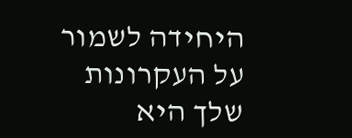היחידה לשמור על העקרונות שלך היא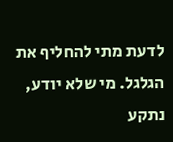לדעת מתי להחליף את הגלגל. מי שלא יודע, נתקע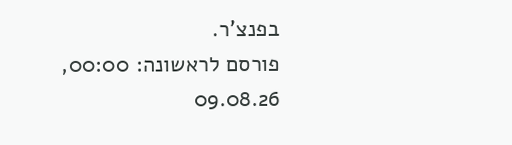בפנצ'ר.
פורסם לראשונה: 00:00, 09.08.26